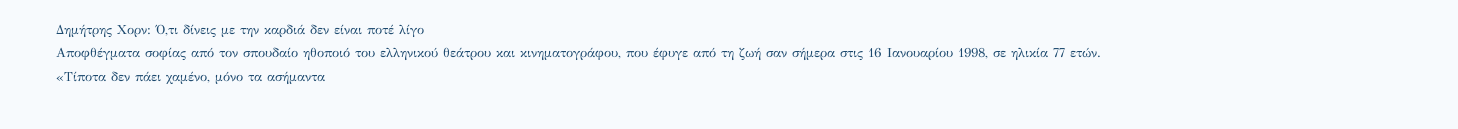Δημήτρης Χορν: Ό,τι δίνεις με την καρδιά δεν είναι ποτέ λίγο
Αποφθέγματα σοφίας από τον σπουδαίο ηθοποιό του ελληνικού θεάτρου και κινηματογράφου, που έφυγε από τη ζωή σαν σήμερα στις 16 Ιανουαρίου 1998, σε ηλικία 77 ετών.
«Τίποτα δεν πάει χαμένο, μόνο τα ασήμαντα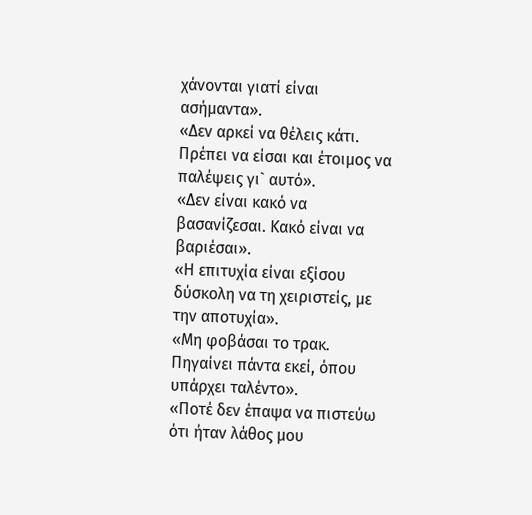χάνονται γιατί είναι ασήμαντα».
«Δεν αρκεί να θέλεις κάτι. Πρέπει να είσαι και έτοιμος να παλέψεις γι` αυτό».
«Δεν είναι κακό να βασανίζεσαι. Κακό είναι να βαριέσαι».
«Η επιτυχία είναι εξίσου δύσκολη να τη χειριστείς, με την αποτυχία».
«Μη φοβάσαι το τρακ. Πηγαίνει πάντα εκεί, όπου υπάρχει ταλέντο».
«Ποτέ δεν έπαψα να πιστεύω ότι ήταν λάθος μου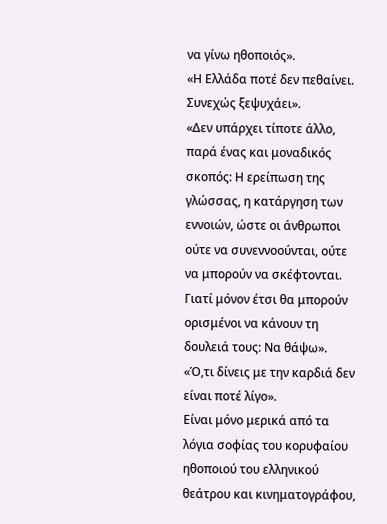να γίνω ηθοποιός».
«Η Ελλάδα ποτέ δεν πεθαίνει. Συνεχώς ξεψυχάει».
«Δεν υπάρχει τίποτε άλλο, παρά ένας και μοναδικός σκοπός: Η ερείπωση της γλώσσας, η κατάργηση των εννοιών, ώστε οι άνθρωποι ούτε να συνεννοούνται, ούτε να μπορούν να σκέφτονται. Γιατί μόνον έτσι θα μπορούν ορισμένοι να κάνουν τη δουλειά τους: Να θάψω».
«Ό,τι δίνεις με την καρδιά δεν είναι ποτέ λίγο».
Είναι μόνο μερικά από τα λόγια σοφίας του κορυφαίου ηθοποιού του ελληνικού θεάτρου και κινηματογράφου,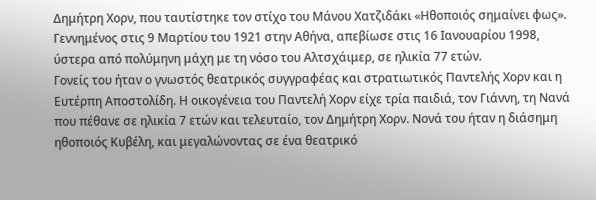Δημήτρη Χορν, που ταυτίστηκε τον στίχο του Μάνου Χατζιδάκι «Ηθοποιός σημαίνει φως».
Γεννημένος στις 9 Μαρτίου του 1921 στην Αθήνα, απεβίωσε στις 16 Ιανουαρίου 1998, ύστερα από πολύμηνη μάχη με τη νόσο του Αλτσχάιμερ, σε ηλικία 77 ετών.
Γονείς του ήταν ο γνωστός θεατρικός συγγραφέας και στρατιωτικός Παντελής Χορν και η Ευτέρπη Αποστολίδη. Η οικογένεια του Παντελή Χορν είχε τρία παιδιά, τον Γιάννη, τη Νανά που πέθανε σε ηλικία 7 ετών και τελευταίο, τον Δημήτρη Χορν. Νονά του ήταν η διάσημη ηθοποιός Κυβέλη, και μεγαλώνοντας σε ένα θεατρικό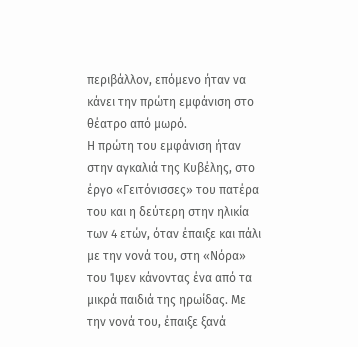περιβάλλον, επόμενο ήταν να κάνει την πρώτη εμφάνιση στο θέατρο από μωρό.
Η πρώτη του εμφάνιση ήταν στην αγκαλιά της Κυβέλης, στο έργο «Γειτόνισσες» του πατέρα του και η δεύτερη στην ηλικία των 4 ετών, όταν έπαιξε και πάλι με την νονά του, στη «Νόρα» του Ίψεν κάνοντας ένα από τα μικρά παιδιά της ηρωίδας. Με την νονά του, έπαιξε ξανά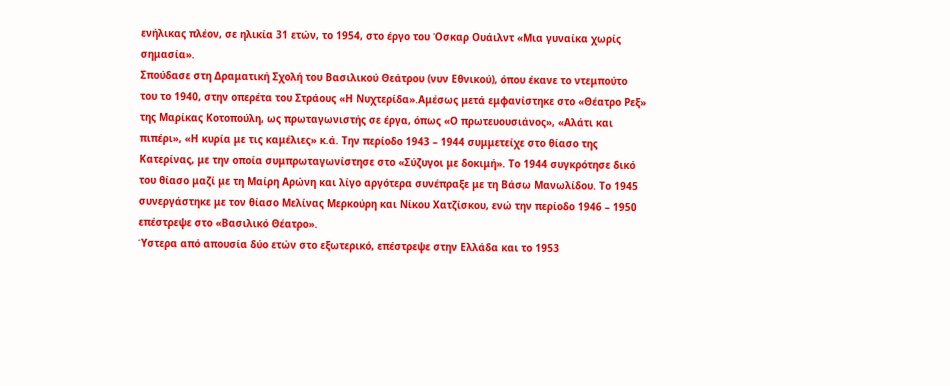ενήλικας πλέον, σε ηλικία 31 ετών, το 1954, στο έργο του Όσκαρ Ουάιλντ «Μια γυναίκα χωρίς σημασία».
Σπούδασε στη Δραματική Σχολή του Βασιλικού Θεάτρου (νυν Εθνικού), όπου έκανε το ντεμπούτο του το 1940, στην οπερέτα του Στράους «Η Νυχτερίδα».Αμέσως μετά εμφανίστηκε στο «Θέατρο Ρεξ» της Μαρίκας Κοτοπούλη, ως πρωταγωνιστής σε έργα, όπως «Ο πρωτευουσιάνος», «Αλάτι και πιπέρι», «Η κυρία με τις καμέλιες» κ.ά. Την περίοδο 1943 – 1944 συμμετείχε στο θίασο της Κατερίνας, με την οποία συμπρωταγωνίστησε στο «Σύζυγοι με δοκιμή». Το 1944 συγκρότησε δικό του θίασο μαζί με τη Μαίρη Αρώνη και λίγο αργότερα συνέπραξε με τη Βάσω Μανωλίδου. Το 1945 συνεργάστηκε με τον θίασο Μελίνας Μερκούρη και Νίκου Χατζίσκου, ενώ την περίοδο 1946 – 1950 επέστρεψε στο «Βασιλικό Θέατρο».
Ύστερα από απουσία δύο ετών στο εξωτερικό, επέστρεψε στην Ελλάδα και το 1953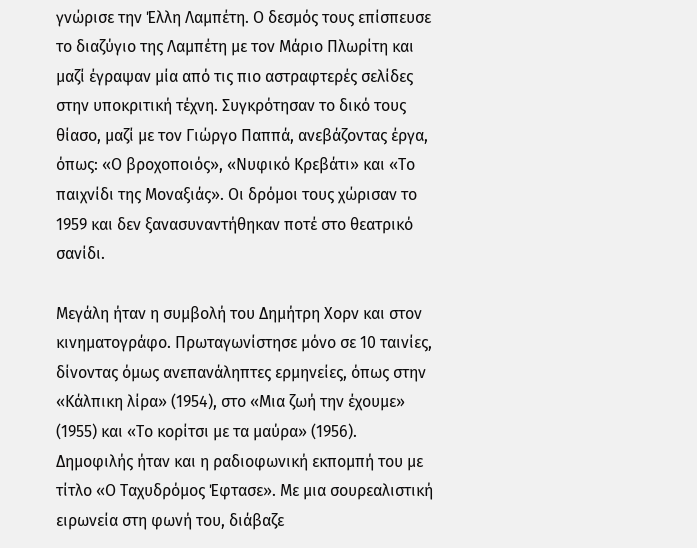γνώρισε την Έλλη Λαμπέτη. Ο δεσμός τους επίσπευσε το διαζύγιο της Λαμπέτη με τον Μάριο Πλωρίτη και μαζί έγραψαν μία από τις πιο αστραφτερές σελίδες στην υποκριτική τέχνη. Συγκρότησαν το δικό τους θίασο, μαζί με τον Γιώργο Παππά, ανεβάζοντας έργα, όπως: «Ο βροχοποιός», «Νυφικό Κρεβάτι» και «Το παιχνίδι της Μοναξιάς». Οι δρόμοι τους χώρισαν το 1959 και δεν ξανασυναντήθηκαν ποτέ στο θεατρικό σανίδι.

Μεγάλη ήταν η συμβολή του Δημήτρη Χορν και στον κινηματογράφο. Πρωταγωνίστησε μόνο σε 10 ταινίες, δίνοντας όμως ανεπανάληπτες ερμηνείες, όπως στην «Κάλπικη λίρα» (1954), στο «Μια ζωή την έχουμε» (1955) και «Το κορίτσι με τα μαύρα» (1956).
Δημοφιλής ήταν και η ραδιοφωνική εκπομπή του με τίτλο «Ο Ταχυδρόμος Έφτασε». Με μια σουρεαλιστική ειρωνεία στη φωνή του, διάβαζε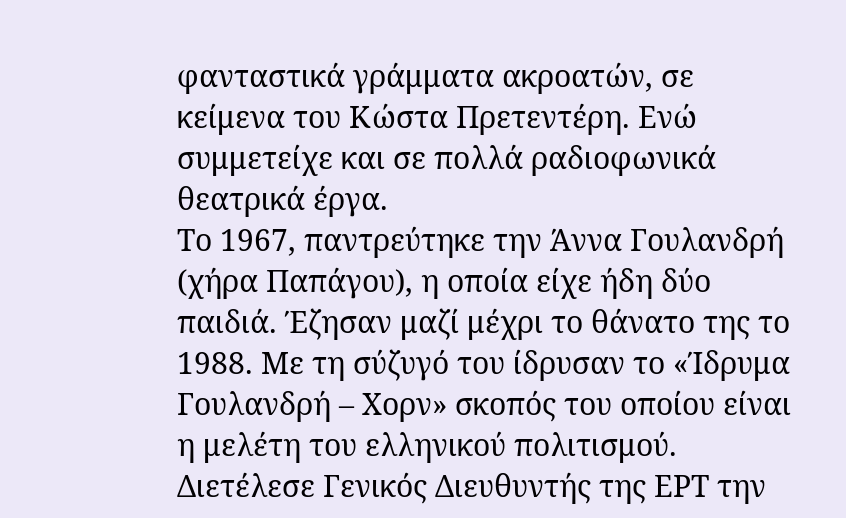φανταστικά γράμματα ακροατών, σε κείμενα του Κώστα Πρετεντέρη. Ενώ συμμετείχε και σε πολλά ραδιοφωνικά θεατρικά έργα.
Το 1967, παντρεύτηκε την Άννα Γουλανδρή (χήρα Παπάγου), η οποία είχε ήδη δύο παιδιά. Έζησαν μαζί μέχρι το θάνατο της το 1988. Με τη σύζυγό του ίδρυσαν το «Ίδρυμα Γουλανδρή – Χορν» σκοπός του οποίου είναι η μελέτη του ελληνικού πολιτισμού.
Διετέλεσε Γενικός Διευθυντής της ΕΡΤ την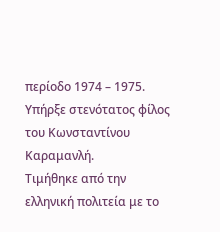περίοδο 1974 – 1975. Υπήρξε στενότατος φίλος του Κωνσταντίνου Καραμανλή.
Τιμήθηκε από την ελληνική πολιτεία με το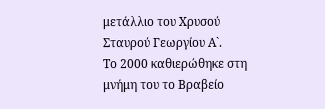μετάλλιο του Χρυσού Σταυρού Γεωργίου Α`.
Το 2000 καθιερώθηκε στη μνήμη του το Βραβείο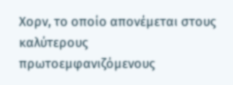Χορν, το οποίο απονέμεται στους καλύτερους πρωτοεμφανιζόμενους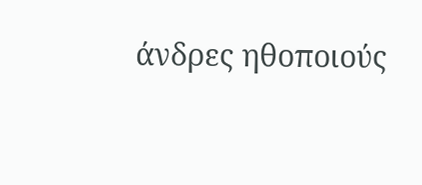άνδρες ηθοποιούς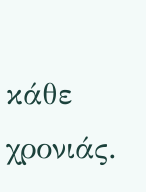κάθε χρονιάς.